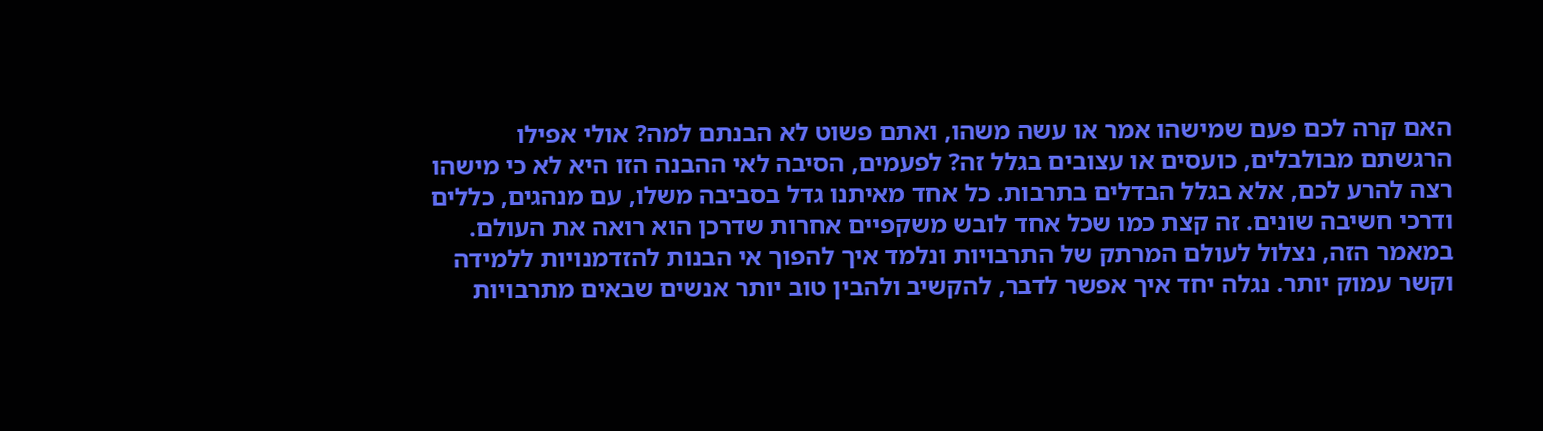האם קרה לכם פעם שמישהו אמר או עשה משהו, ואתם פשוט לא הבנתם למה? אולי אפילו הרגשתם מבולבלים, כועסים או עצובים בגלל זה? לפעמים, הסיבה לאי ההבנה הזו היא לא כי מישהו רצה להרע לכם, אלא בגלל הבדלים בתרבות. כל אחד מאיתנו גדל בסביבה משלו, עם מנהגים, כללים ודרכי חשיבה שונים. זה קצת כמו שכל אחד לובש משקפיים אחרות שדרכן הוא רואה את העולם. במאמר הזה, נצלול לעולם המרתק של התרבויות ונלמד איך להפוך אי הבנות להזדמנויות ללמידה וקשר עמוק יותר. נגלה יחד איך אפשר לדבר, להקשיב ולהבין טוב יותר אנשים שבאים מתרבויות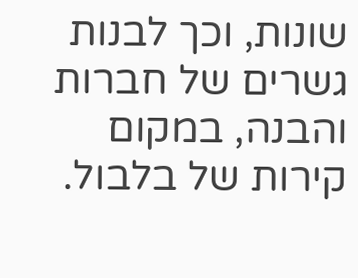שונות, וכך לבנות גשרים של חברות והבנה, במקום קירות של בלבול.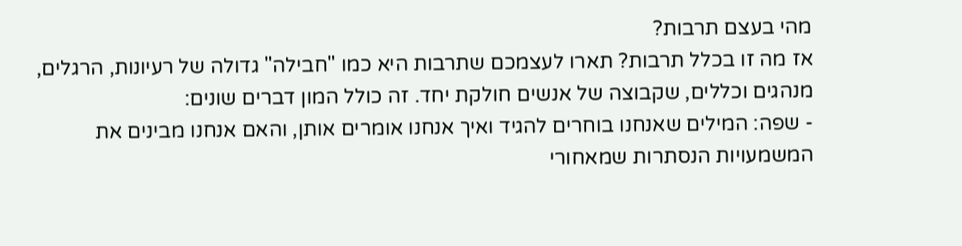מהי בעצם תרבות?
אז מה זו בכלל תרבות? תארו לעצמכם שתרבות היא כמו "חבילה" גדולה של רעיונות, הרגלים, מנהגים וכללים, שקבוצה של אנשים חולקת יחד. זה כולל המון דברים שונים:
- שפה: המילים שאנחנו בוחרים להגיד ואיך אנחנו אומרים אותן, והאם אנחנו מבינים את המשמעויות הנסתרות שמאחורי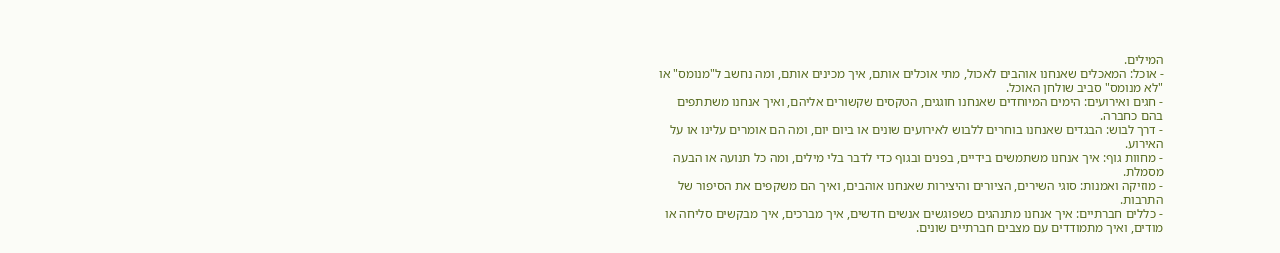המילים.
- אוכל: המאכלים שאנחנו אוהבים לאכול, מתי אוכלים אותם, איך מכינים אותם, ומה נחשב ל"מנומס" או "לא מנומס" סביב שולחן האוכל.
- חגים ואירועים: הימים המיוחדים שאנחנו חוגגים, הטקסים שקשורים אליהם, ואיך אנחנו משתתפים בהם כחברה.
- דרך לבוש: הבגדים שאנחנו בוחרים ללבוש לאירועים שונים או ביום יום, ומה הם אומרים עלינו או על האירוע.
- מחוות גוף: איך אנחנו משתמשים בידיים, בפנים ובגוף כדי לדבר בלי מילים, ומה כל תנועה או הבעה מסמלת.
- מוזיקה ואמנות: סוגי השירים, הציורים והיצירות שאנחנו אוהבים, ואיך הם משקפים את הסיפור של התרבות.
- כללים חברתיים: איך אנחנו מתנהגים כשפוגשים אנשים חדשים, איך מברכים, איך מבקשים סליחה או מודים, ואיך מתמודדים עם מצבים חברתיים שונים.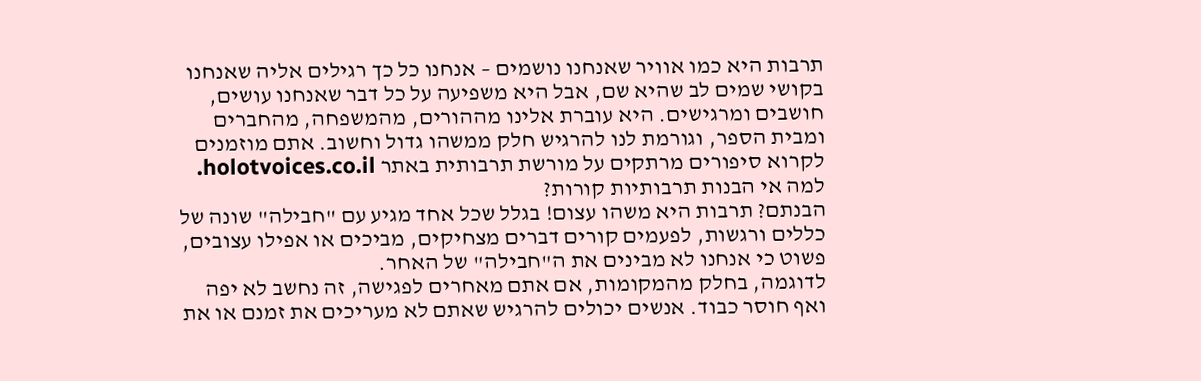תרבות היא כמו אוויר שאנחנו נושמים – אנחנו כל כך רגילים אליה שאנחנו בקושי שמים לב שהיא שם, אבל היא משפיעה על כל דבר שאנחנו עושים, חושבים ומרגישים. היא עוברת אלינו מההורים, מהמשפחה, מהחברים ומבית הספר, וגורמת לנו להרגיש חלק ממשהו גדול וחשוב. אתם מוזמנים לקרוא סיפורים מרתקים על מורשת תרבותית באתר holotvoices.co.il.
למה אי הבנות תרבותיות קורות?
הבנתם? תרבות היא משהו עצום! בגלל שכל אחד מגיע עם "חבילה" שונה של כללים ורגשות, לפעמים קורים דברים מצחיקים, מביכים או אפילו עצובים, פשוט כי אנחנו לא מבינים את ה"חבילה" של האחר.
לדוגמה, בחלק מהמקומות, אם אתם מאחרים לפגישה, זה נחשב לא יפה ואף חוסר כבוד. אנשים יכולים להרגיש שאתם לא מעריכים את זמנם או את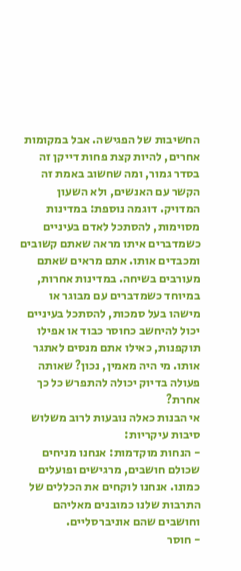החשיבות של הפגישה. אבל במקומות אחרים, להיות קצת פחות דייקן זה בסדר גמור, ומה שחשוב באמת זה הקשר עם האנשים, ולא השעון המדויק. דוגמה נוספת: במדינות מסוימות, להסתכל לאדם בעיניים כשמדברים איתו מראה שאתם קשובים ומכבדים אותו. אתם מראים שאתם מעורבים בשיחה. במדינות אחרות, במיוחד כשמדברים עם מבוגר או מישהו בעל סמכות, להסתכל בעיניים יכול להיחשב כחוסר כבוד או אפילו תוקפנות, כאילו אתם מנסים לאתגר אותו. מי היה מאמין, נכון? שאותה פעולה בדיוק יכולה להתפרש כל כך אחרת?
אי הבנות כאלה נובעות לרוב משלוש סיבות עיקריות:
- הנחות מוקדמות: אנחנו מניחים שכולם חושבים, מרגישים ופועלים כמונו. אנחנו לוקחים את הכללים של התרבות שלנו כמובנים מאליהם וחושבים שהם אוניברסליים.
- חוסר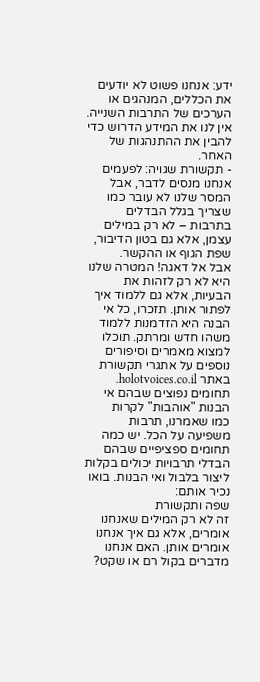ידע: אנחנו פשוט לא יודעים את הכללים, המנהגים או הערכים של התרבות השנייה. אין לנו את המידע הדרוש כדי להבין את ההתנהגות של האחר.
- תקשורת שגויה: לפעמים אנחנו מנסים לדבר, אבל המסר שלנו לא עובר כמו שצריך בגלל הבדלים בתרבות – לא רק במילים עצמן, אלא גם בטון הדיבור, שפת הגוף או ההקשר.
אבל אל דאגה! המטרה שלנו היא לא רק לזהות את הבעיות, אלא גם ללמוד איך לפתור אותן. תזכרו, כל אי הבנה היא הזדמנות ללמוד משהו חדש ומרתק. תוכלו למצוא מאמרים וסיפורים נוספים על אתגרי תקשורת באתר holotvoices.co.il.
תחומים נפוצים שבהם אי הבנות "אוהבות" לקרות
כמו שאמרנו, תרבות משפיעה על הכל. יש כמה תחומים ספציפיים שבהם הבדלי תרבויות יכולים בקלות ליצור בלבול ואי הבנות. בואו נכיר אותם:
שפה ותקשורת
זה לא רק המילים שאנחנו אומרים, אלא גם איך אנחנו אומרים אותן. האם אנחנו מדברים בקול רם או שקט?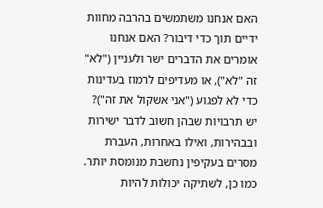האם אנחנו משתמשים בהרבה מחוות ידיים תוך כדי דיבור? האם אנחנו אומרים את הדברים ישר ולעניין ("לא" זה "לא"), או מעדיפים לרמוז בעדינות כדי לא לפגוע ("אני אשקול את זה")? יש תרבויות שבהן חשוב לדבר ישירות ובבהירות, ואילו באחרות, העברת מסרים בעקיפין נחשבת מנומסת יותר. כמו כן, לשתיקה יכולות להיות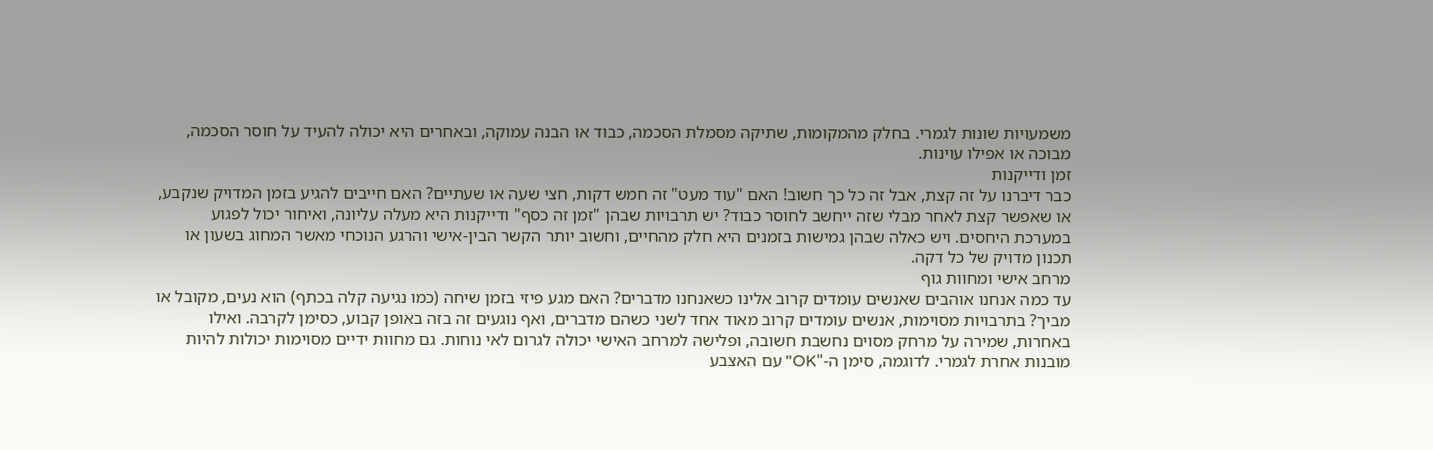משמעויות שונות לגמרי. בחלק מהמקומות, שתיקה מסמלת הסכמה, כבוד או הבנה עמוקה, ובאחרים היא יכולה להעיד על חוסר הסכמה, מבוכה או אפילו עוינות.
זמן ודייקנות
כבר דיברנו על זה קצת, אבל זה כל כך חשוב! האם "עוד מעט" זה חמש דקות, חצי שעה או שעתיים? האם חייבים להגיע בזמן המדויק שנקבע, או שאפשר קצת לאחר מבלי שזה ייחשב לחוסר כבוד? יש תרבויות שבהן "זמן זה כסף" ודייקנות היא מעלה עליונה, ואיחור יכול לפגוע במערכת היחסים. ויש כאלה שבהן גמישות בזמנים היא חלק מהחיים, וחשוב יותר הקשר הבין-אישי והרגע הנוכחי מאשר המחוג בשעון או תכנון מדויק של כל דקה.
מרחב אישי ומחוות גוף
עד כמה אנחנו אוהבים שאנשים עומדים קרוב אלינו כשאנחנו מדברים? האם מגע פיזי בזמן שיחה (כמו נגיעה קלה בכתף) הוא נעים, מקובל או מביך? בתרבויות מסוימות, אנשים עומדים קרוב מאוד אחד לשני כשהם מדברים, ואף נוגעים זה בזה באופן קבוע, כסימן לקרבה. ואילו באחרות, שמירה על מרחק מסוים נחשבת חשובה, ופלישה למרחב האישי יכולה לגרום לאי נוחות. גם מחוות ידיים מסוימות יכולות להיות מובנות אחרת לגמרי. לדוגמה, סימן ה-"OK" עם האצבע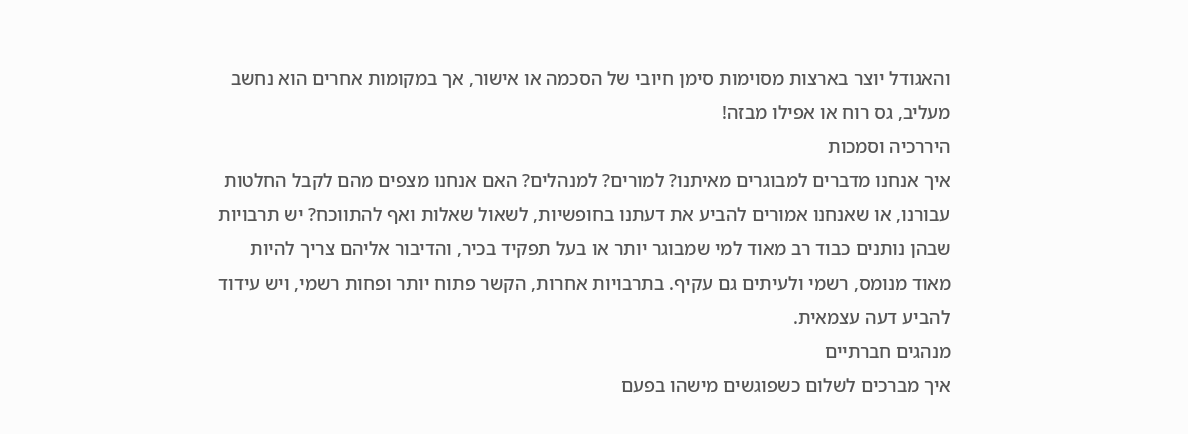והאגודל יוצר בארצות מסוימות סימן חיובי של הסכמה או אישור, אך במקומות אחרים הוא נחשב מעליב, גס רוח או אפילו מבזה!
היררכיה וסמכות
איך אנחנו מדברים למבוגרים מאיתנו? למורים? למנהלים? האם אנחנו מצפים מהם לקבל החלטות עבורנו, או שאנחנו אמורים להביע את דעתנו בחופשיות, לשאול שאלות ואף להתווכח? יש תרבויות שבהן נותנים כבוד רב מאוד למי שמבוגר יותר או בעל תפקיד בכיר, והדיבור אליהם צריך להיות מאוד מנומס, רשמי ולעיתים גם עקיף. בתרבויות אחרות, הקשר פתוח יותר ופחות רשמי, ויש עידוד להביע דעה עצמאית.
מנהגים חברתיים
איך מברכים לשלום כשפוגשים מישהו בפעם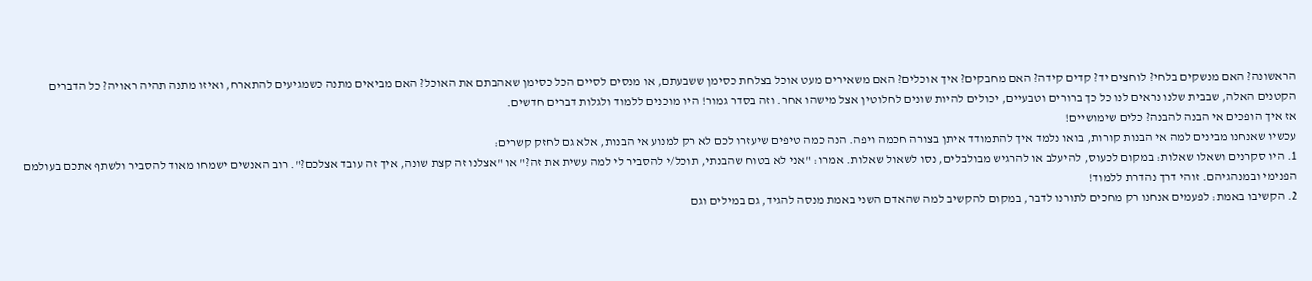הראשונה? האם מנשקים בלחי? לוחצים יד? קדים קידה? האם מחבקים? איך אוכלים? האם משאירים מעט אוכל בצלחת כסימן ששבעתם, או מנסים לסיים הכל כסימן שאהבתם את האוכל? האם מביאים מתנה כשמגיעים להתארח, ואיזו מתנה תהיה ראויה? כל הדברים הקטנים האלה, שבבית שלנו נראים לנו כל כך ברורים וטבעיים, יכולים להיות שונים לחלוטין אצל מישהו אחר. וזה בסדר גמור! היו מוכנים ללמוד ולגלות דברים חדשים.
אז איך הופכים אי הבנה להבנה? כלים שימושיים!
עכשיו שאנחנו מבינים למה אי הבנות קורות, בואו נלמד איך להתמודד איתן בצורה חכמה ויפה. הנה כמה טיפים שיעזרו לכם לא רק למנוע אי הבנות, אלא גם לחזק קשרים:
1. היו סקרנים ושאלו שאלות: במקום לכעוס, להיעלב או להרגיש מבולבלים, נסו לשאול שאלות. אמרו: "אני לא בטוח שהבנתי, תוכל/י להסביר לי למה עשית את זה?" או "אצלנו זה קצת שונה, איך זה עובד אצלכם?". רוב האנשים ישמחו מאוד להסביר ולשתף אתכם בעולמם הפנימי ובמנהגיהם. זוהי דרך נהדרת ללמוד!
2. הקשיבו באמת: לפעמים אנחנו רק מחכים לתורנו לדבר, במקום להקשיב למה שהאדם השני באמת מנסה להגיד, גם במילים וגם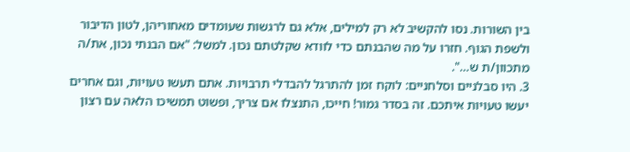בין השורות. נסו להקשיב לא רק למילים, אלא גם לרגשות שעומדים מאחוריהן, לטון הדיבור ולשפת הגוף. חזרו על מה שהבנתם כדי לוודא שקלטתם נכון. למשל: "אם הבנתי נכון, את/ה מתכוון/ת ש…".
3. היו סבלניים וסלחניים: לוקח זמן להתרגל להבדלי תרבויות. אתם תעשו טעויות, וגם אחרים יעשו טעויות איתכם. זה בסדר גמור! חייכו, התנצלו אם צריך, ופשוט תמשיכו הלאה עם רצון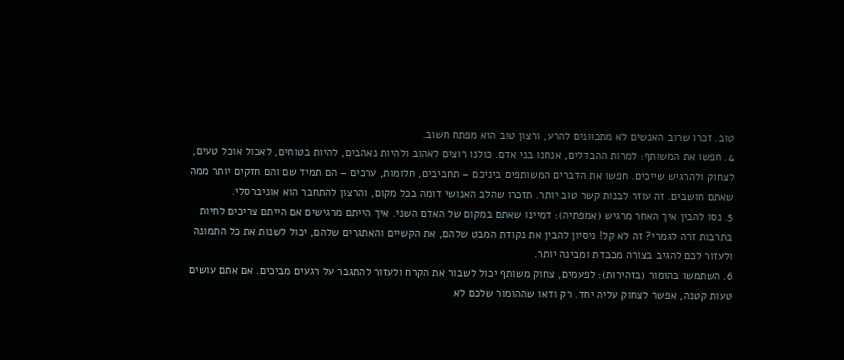טוב. זכרו שרוב האנשים לא מתכוונים להרע, ורצון טוב הוא מפתח חשוב.
4. חפשו את המשותף: למרות ההבדלים, אנחנו בני אדם. כולנו רוצים לאהוב ולהיות נאהבים, להיות בטוחים, לאכול אוכל טעים, לצחוק ולהרגיש שייכים. חפשו את הדברים המשותפים ביניכם – תחביבים, חלומות, ערכים – הם תמיד שם והם חזקים יותר ממה שאתם חושבים. זה עוזר לבנות קשר טוב יותר. תזכרו שהלב האנושי דומה בכל מקום, והרצון להתחבר הוא אוניברסלי.
5. נסו להבין איך האחר מרגיש (אמפתיה): דמיינו שאתם במקום של האדם השני. איך הייתם מרגישים אם הייתם צריכים לחיות בתרבות זרה לגמרי? זה לא קל! ניסיון להבין את נקודת המבט שלהם, את הקשיים והאתגרים שלהם, יכול לשנות את כל התמונה ולעזור לכם להגיב בצורה מכבדת ומבינה יותר.
6. השתמשו בהומור (בזהירות): לפעמים, צחוק משותף יכול לשבור את הקרח ולעזור להתגבר על רגעים מביכים. אם אתם עושים טעות קטנה, אפשר לצחוק עליה יחד. רק ודאו שההומור שלכם לא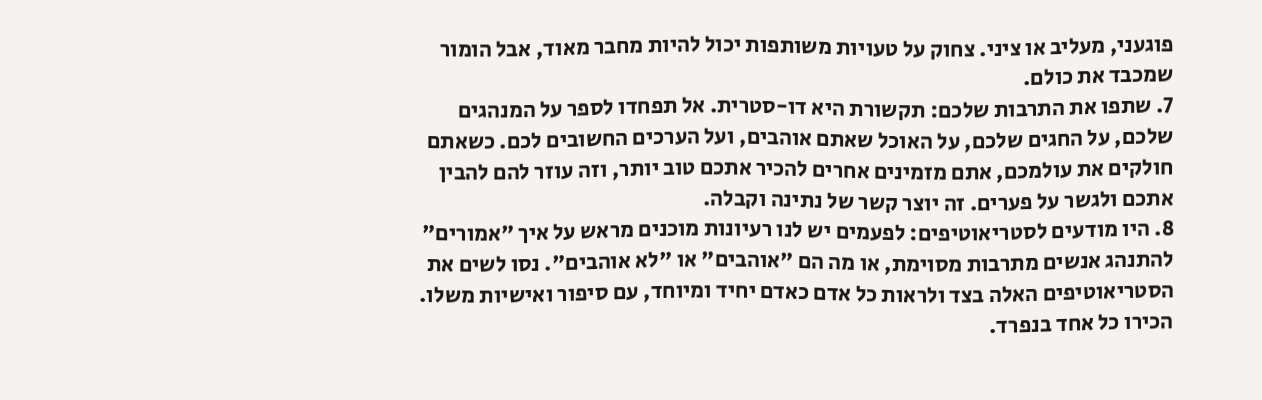פוגעני, מעליב או ציני. צחוק על טעויות משותפות יכול להיות מחבר מאוד, אבל הומור שמכבד את כולם.
7. שתפו את התרבות שלכם: תקשורת היא דו-סטרית. אל תפחדו לספר על המנהגים שלכם, על החגים שלכם, על האוכל שאתם אוהבים, ועל הערכים החשובים לכם. כשאתם חולקים את עולמכם, אתם מזמינים אחרים להכיר אתכם טוב יותר, וזה עוזר להם להבין אתכם ולגשר על פערים. זה יוצר קשר של נתינה וקבלה.
8. היו מודעים לסטריאוטיפים: לפעמים יש לנו רעיונות מוכנים מראש על איך "אמורים" להתנהג אנשים מתרבות מסוימת, או מה הם "אוהבים" או "לא אוהבים". נסו לשים את הסטריאוטיפים האלה בצד ולראות כל אדם כאדם יחיד ומיוחד, עם סיפור ואישיות משלו. הכירו כל אחד בנפרד.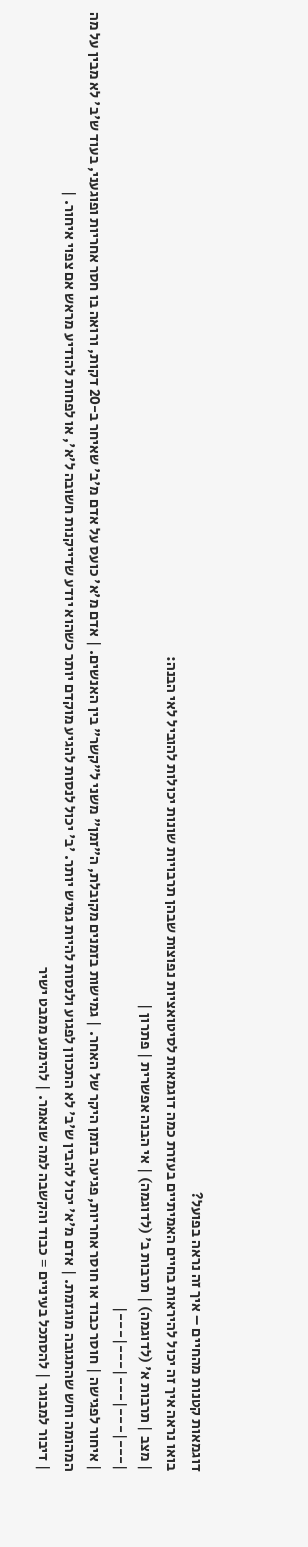דוגמאות קטנות מהחיים – איך זה נראה בפועל?
בואו נראה איך זה יכול להיראות בחיים האמיתיים בעזרת כמה דוגמאות לסיטואציות נפוצות שבהן תרבויות שונות יכולות להוביל לאי הבנה:
| מצב | תרבות א' (לדוגמה) | תרבות ב' (לדוגמה) | אי הבנה אפשרית | פתרון |
|---|---|---|---|---|
| איחור לפגישה | חוסר כבוד או חוסר אחריות, פגיעה בזמן היקר של האחר. | גמישות בזמנים מקובלת, ה"זמן" משני ל"קשר" בין האנשים. | אדם מ'א' כועס על אדם מ'ב' שאיחר ב-20 דקות, ורואה בו חסר אחריות ופוגעני, בעוד ש'ב' לא מבין על מה המהומה וחש שהתגובה מוגזמת. | אדם מ'א' יכול להבין ש'ב' לא התכוון לפגוע ולנסות להיות גמיש יותר. 'ב' יכול לנסות להגיע מוקדם יותר כשהוא יודע שדייקנות חשובה ל'א', או לפחות להודיע מראש אם צפוי איחור. |
| דיבור למבוגר | להסתכל בעיניים = כבוד והקשבה למה שנאמר. | להימנע ממבט ישיר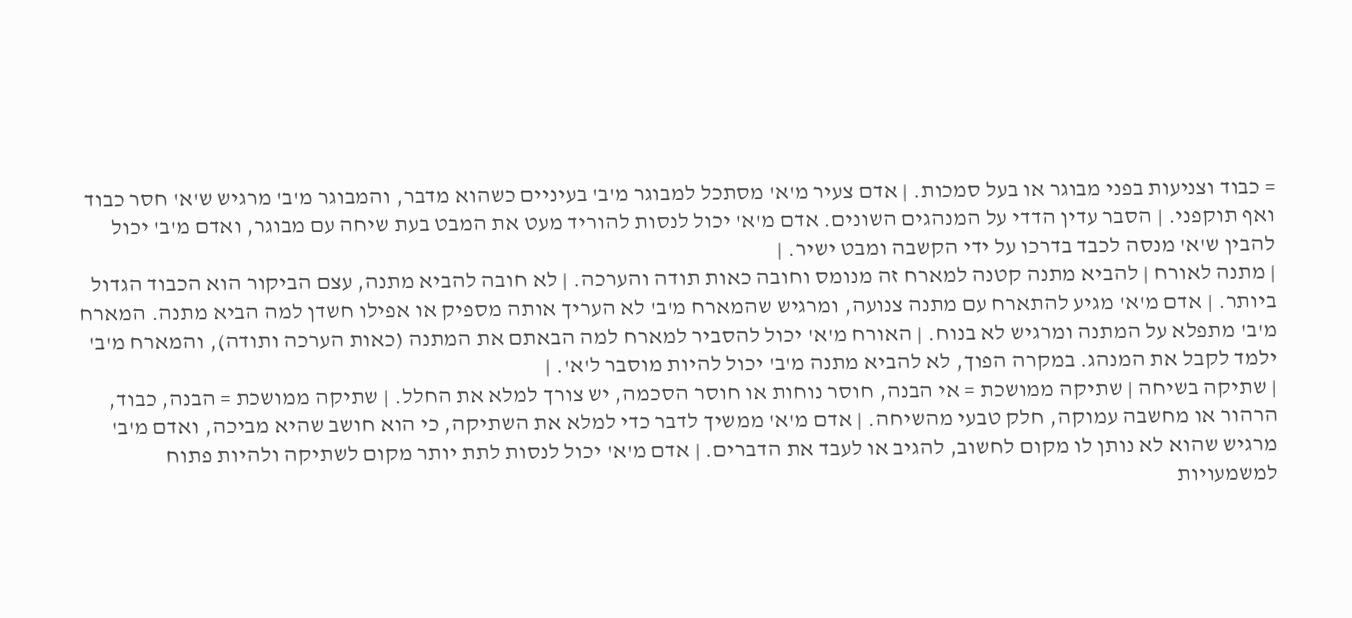= כבוד וצניעות בפני מבוגר או בעל סמכות. | אדם צעיר מ'א' מסתכל למבוגר מ'ב' בעיניים כשהוא מדבר, והמבוגר מ'ב' מרגיש ש'א' חסר כבוד ואף תוקפני. | הסבר עדין הדדי על המנהגים השונים. אדם מ'א' יכול לנסות להוריד מעט את המבט בעת שיחה עם מבוגר, ואדם מ'ב' יכול להבין ש'א' מנסה לכבד בדרכו על ידי הקשבה ומבט ישיר. |
| מתנה לאורח | להביא מתנה קטנה למארח זה מנומס וחובה כאות תודה והערכה. | לא חובה להביא מתנה, עצם הביקור הוא הכבוד הגדול ביותר. | אדם מ'א' מגיע להתארח עם מתנה צנועה, ומרגיש שהמארח מ'ב' לא העריך אותה מספיק או אפילו חשדן למה הביא מתנה. המארח מ'ב' מתפלא על המתנה ומרגיש לא בנוח. | האורח מ'א' יכול להסביר למארח למה הבאתם את המתנה (כאות הערכה ותודה), והמארח מ'ב' ילמד לקבל את המנהג. במקרה הפוך, לא להביא מתנה מ'ב' יכול להיות מוסבר ל'א'. |
| שתיקה בשיחה | שתיקה ממושכת = אי הבנה, חוסר נוחות או חוסר הסכמה, יש צורך למלא את החלל. | שתיקה ממושכת = הבנה, כבוד, הרהור או מחשבה עמוקה, חלק טבעי מהשיחה. | אדם מ'א' ממשיך לדבר כדי למלא את השתיקה, כי הוא חושב שהיא מביכה, ואדם מ'ב' מרגיש שהוא לא נותן לו מקום לחשוב, להגיב או לעבד את הדברים. | אדם מ'א' יכול לנסות לתת יותר מקום לשתיקה ולהיות פתוח למשמעויות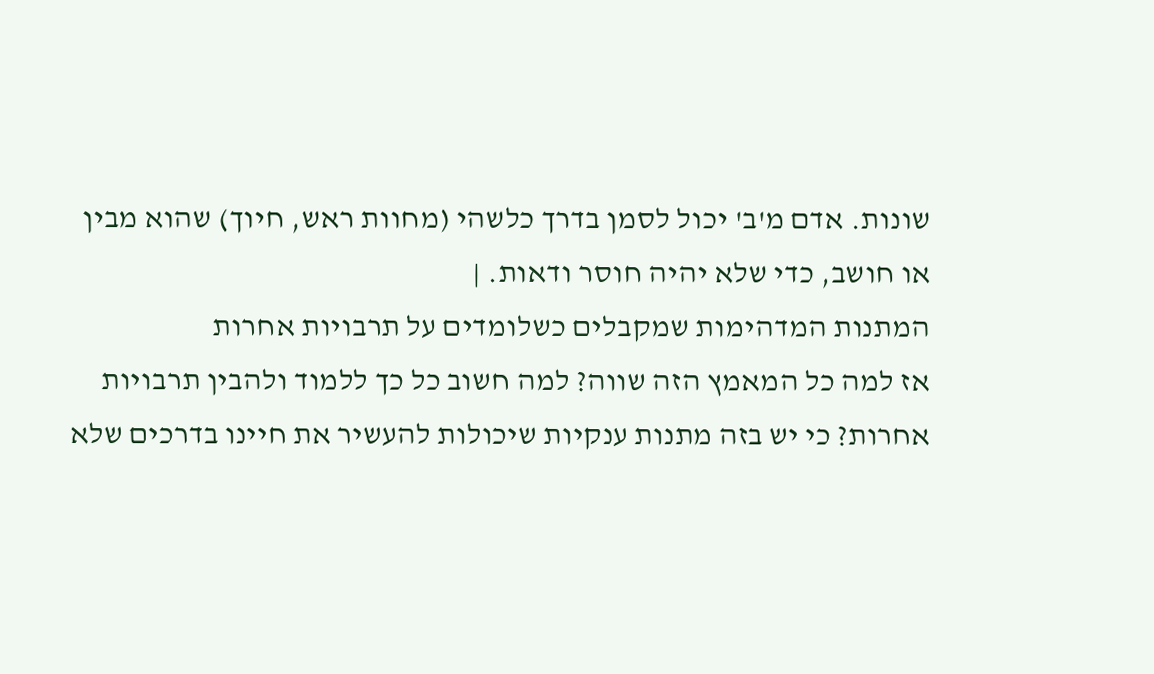שונות. אדם מ'ב' יכול לסמן בדרך כלשהי (מחוות ראש, חיוך) שהוא מבין או חושב, כדי שלא יהיה חוסר ודאות. |
המתנות המדהימות שמקבלים כשלומדים על תרבויות אחרות
אז למה כל המאמץ הזה שווה? למה חשוב כל כך ללמוד ולהבין תרבויות אחרות? כי יש בזה מתנות ענקיות שיכולות להעשיר את חיינו בדרכים שלא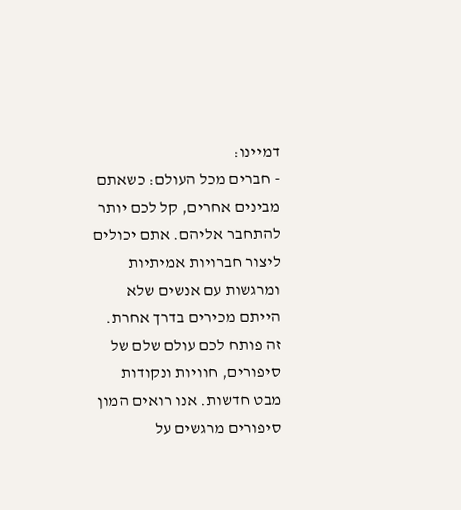דמיינו:
- חברים מכל העולם: כשאתם מבינים אחרים, קל לכם יותר להתחבר אליהם. אתם יכולים ליצור חברויות אמיתיות ומרגשות עם אנשים שלא הייתם מכירים בדרך אחרת. זה פותח לכם עולם שלם של סיפורים, חוויות ונקודות מבט חדשות. אנו רואים המון סיפורים מרגשים על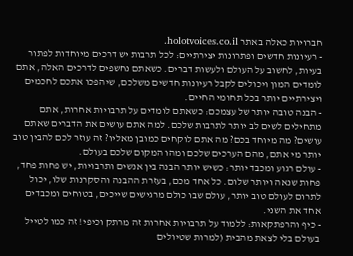חברויות כאלה באתר holotvoices.co.il.
- רעיונות חדשים ופתרונות יצירתיים: לכל תרבות יש דרכים מיוחדות לפתור בעיות, לחשוב על העולם ולעשות דברים. כשאתם נחשפים לדרכים האלה, אתם לומדים המון ויכולים לקבל רעיונות חדשים משלכם, שיהפכו אתכם לחכמים ויצירתיים יותר בכל תחומי החיים.
- הבנה טובה יותר של עצמכם: כשאתם לומדים על תרבויות אחרות, אתם מתחילים לשים לב יותר לתרבות שלכם. למה אתם עושים את הדברים שאתם עושים? מה מיוחד בכם? מה אתם לוקחים כמובן מאליו? זה עוזר לכם להבין טוב יותר מי אתם, מהם הערכים שלכם ומהו המקום שלכם בעולם.
- עולם רגוע ומכבד יותר: כשיש יותר הבנה בין אנשים ותרבויות, יש פחות פחד, פחות שנאה ויותר שלום. כל אחד מכם, בעזרת ההבנה והסקרנות שלו, יכול לתרום לעולם טוב יותר, עולם שבו כולם מרגישים שייכים, בטוחים ומכבדים אחד את השני.
- כיף והרפתקאות: ללמוד על תרבויות אחרות זה מרתק וכיפי! זה כמו לטייל בעולם בלי לצאת מהבית (למרות שטיולים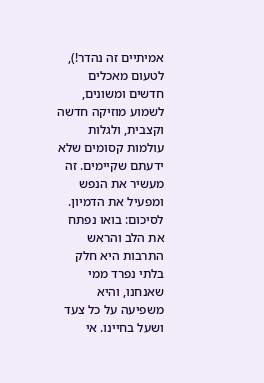אמיתיים זה נהדר!), לטעום מאכלים חדשים ומשונים, לשמוע מוזיקה חדשה וקצבית, ולגלות עולמות קסומים שלא ידעתם שקיימים. זה מעשיר את הנפש ומפעיל את הדמיון.
לסיכום: בואו נפתח את הלב והראש
התרבות היא חלק בלתי נפרד ממי שאנחנו, והיא משפיעה על כל צעד ושעל בחיינו. אי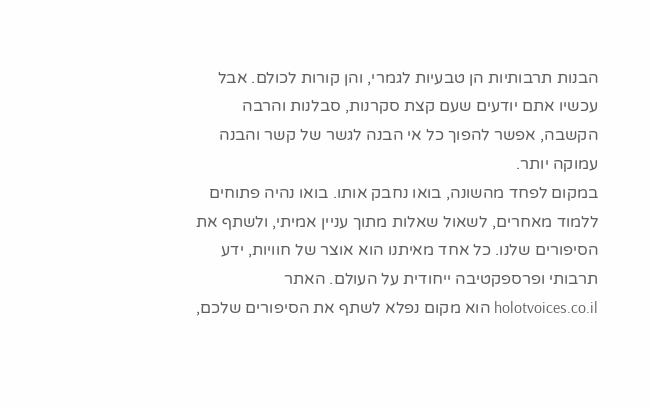הבנות תרבותיות הן טבעיות לגמרי, והן קורות לכולם. אבל עכשיו אתם יודעים שעם קצת סקרנות, סבלנות והרבה הקשבה, אפשר להפוך כל אי הבנה לגשר של קשר והבנה עמוקה יותר.
במקום לפחד מהשונה, בואו נחבק אותו. בואו נהיה פתוחים ללמוד מאחרים, לשאול שאלות מתוך עניין אמיתי, ולשתף את הסיפורים שלנו. כל אחד מאיתנו הוא אוצר של חוויות, ידע תרבותי ופרספקטיבה ייחודית על העולם. האתר holotvoices.co.il הוא מקום נפלא לשתף את הסיפורים שלכם,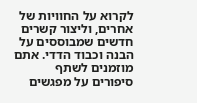לקרוא על החוויות של אחרים, וליצור קשרים חדשים שמבוססים על הבנה וכבוד הדדי. אתם מוזמנים לשתף סיפורים על מפגשים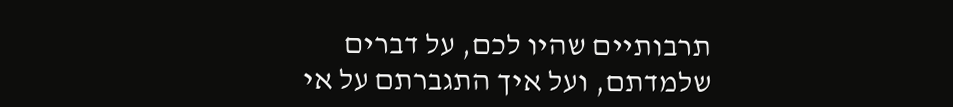תרבותיים שהיו לכם, על דברים שלמדתם, ועל איך התגברתם על אי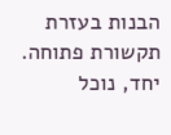הבנות בעזרת תקשורת פתוחה. יחד, נוכל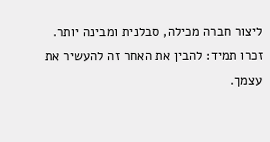ליצור חברה מכילה, סבלנית ומבינה יותר.
זכרו תמיד: להבין את האחר זה להעשיר את עצמך.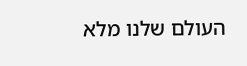העולם שלנו מלא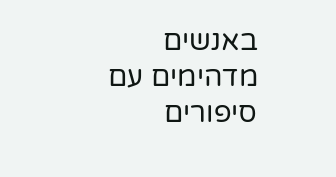באנשים מדהימים עם סיפורים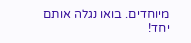מיוחדים. בואו נגלה אותם יחד!